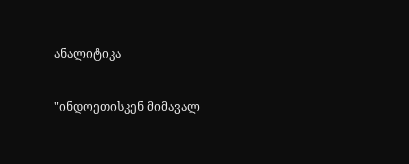ანალიტიკა

"ინდოეთისკენ მიმავალ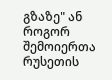გზაზე" ან როგორ შემოიერთა რუსეთის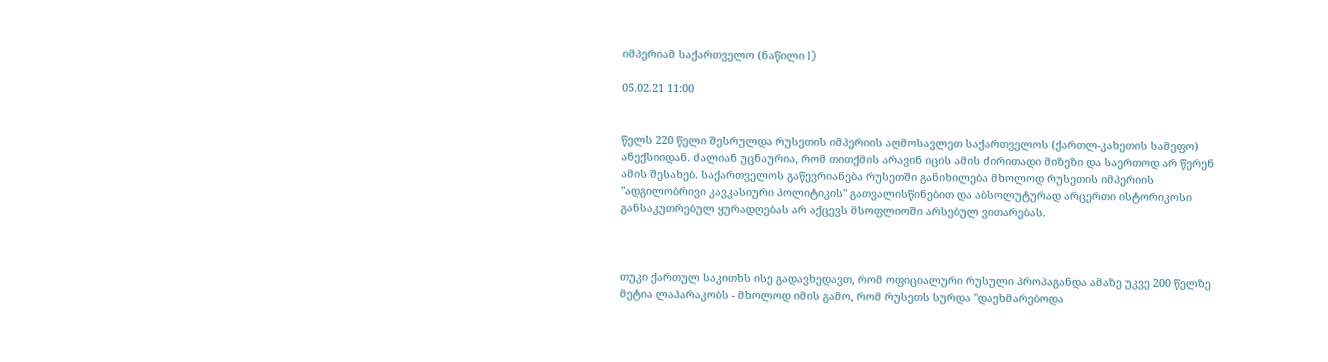იმპერიამ საქართველო (ნაწილი I)

05.02.21 11:00


წელს 220 წელი შესრულდა რუსეთის იმპერიის აღმოსავლეთ საქართველოს (ქართლ-კახეთის სამეფო) ანექსიიდან. ძალიან უცნაურია, რომ თითქმის არავინ იცის ამის ძირითადი მიზეზი და საერთოდ არ წერენ ამის შესახებ. საქართველოს გაწევრიანება რუსეთში განიხილება მხოლოდ რუსეთის იმპერიის "ადგილობრივი კავკასიური პოლიტიკის" გათვალისწინებით და აბსოლუტურად არცერთი ისტორიკოსი განსაკუთრებულ ყურადღებას არ აქცევს მსოფლიოში არსებულ ვითარებას.



თუკი ქართულ საკითხს ისე გადავხედავთ, რომ ოფიციალური რუსული პროპაგანდა ამაზე უკვე 200 წელზე მეტია ლაპარაკობს - მხოლოდ იმის გამო, რომ რუსეთს სურდა "დაეხმარებოდა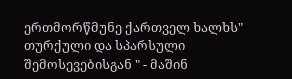ერთმორწმუნე ქართველ ხალხს" თურქული და სპარსული შემოსევებისგან " - მაშინ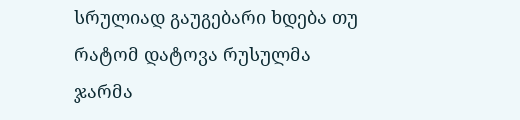სრულიად გაუგებარი ხდება თუ რატომ დატოვა რუსულმა ჯარმა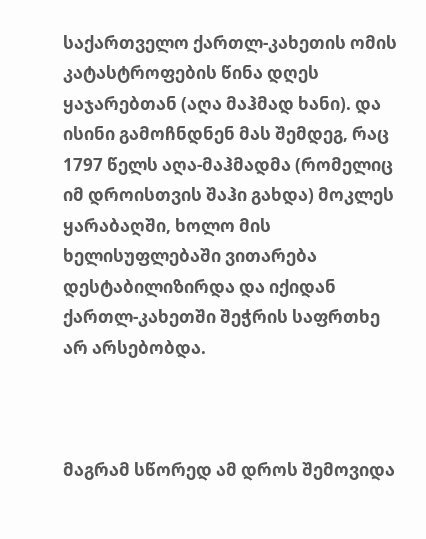საქართველო ქართლ-კახეთის ომის კატასტროფების წინა დღეს ყაჯარებთან (აღა მაჰმად ხანი). და ისინი გამოჩნდნენ მას შემდეგ, რაც 1797 წელს აღა-მაჰმადმა (რომელიც იმ დროისთვის შაჰი გახდა) მოკლეს ყარაბაღში, ხოლო მის ხელისუფლებაში ვითარება დესტაბილიზირდა და იქიდან ქართლ-კახეთში შეჭრის საფრთხე არ არსებობდა.



მაგრამ სწორედ ამ დროს შემოვიდა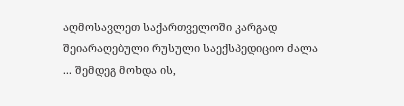აღმოსავლეთ საქართველოში კარგად შეიარაღებული რუსული საექსპედიციო ძალა ... შემდეგ მოხდა ის,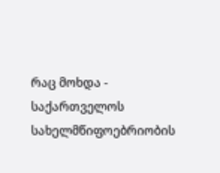რაც მოხდა - საქართველოს სახელმწიფოებრიობის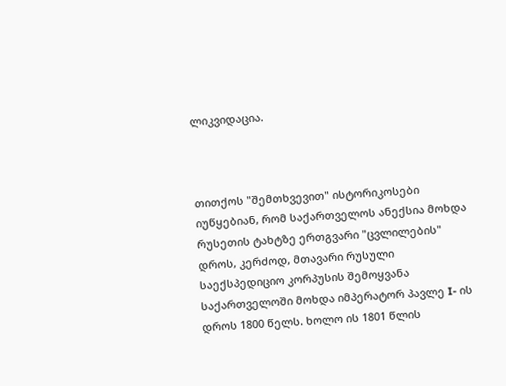ლიკვიდაცია.



თითქოს "შემთხვევით" ისტორიკოსები იუწყებიან, რომ საქართველოს ანექსია მოხდა რუსეთის ტახტზე ერთგვარი "ცვლილების" დროს, კერძოდ, მთავარი რუსული საექსპედიციო კორპუსის შემოყვანა საქართველოში მოხდა იმპერატორ პავლე I- ის დროს 1800 წელს. ხოლო ის 1801 წლის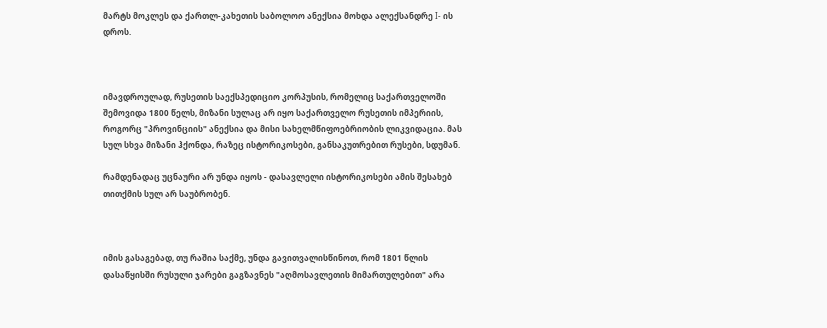მარტს მოკლეს და ქართლ-კახეთის საბოლოო ანექსია მოხდა ალექსანდრე I- ის დროს.



იმავდროულად, რუსეთის საექსპედიციო კორპუსის, რომელიც საქართველოში შემოვიდა 1800 წელს, მიზანი სულაც არ იყო საქართველო რუსეთის იმპერიის, როგორც "პროვინციის" ანექსია და მისი სახელმწიფოებრიობის ლიკვიდაცია. მას სულ სხვა მიზანი ჰქონდა, რაზეც ისტორიკოსები, განსაკუთრებით რუსები, სდუმან.

რამდენადაც უცნაური არ უნდა იყოს - დასავლელი ისტორიკოსები ამის შესახებ თითქმის სულ არ საუბრობენ.



იმის გასაგებად, თუ რაშია საქმე, უნდა გავითვალისწინოთ, რომ 1801 წლის დასაწყისში რუსული ჯარები გაგზავნეს "აღმოსავლეთის მიმართულებით" არა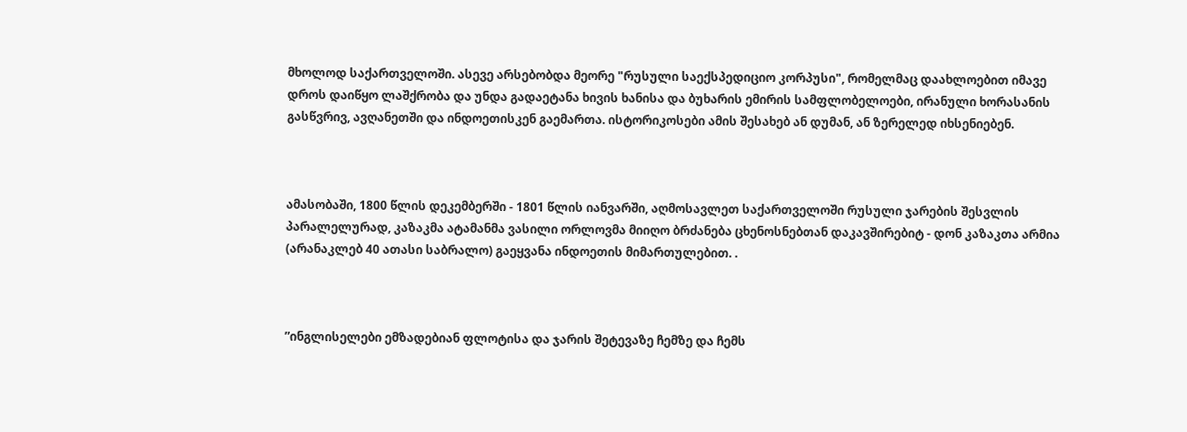მხოლოდ საქართველოში. ასევე არსებობდა მეორე "რუსული საექსპედიციო კორპუსი", რომელმაც დაახლოებით იმავე დროს დაიწყო ლაშქრობა და უნდა გადაეტანა ხივის ხანისა და ბუხარის ემირის სამფლობელოები, ირანული ხორასანის გასწვრივ, ავღანეთში და ინდოეთისკენ გაემართა. ისტორიკოსები ამის შესახებ ან დუმან, ან ზერელედ იხსენიებენ.



ამასობაში, 1800 წლის დეკემბერში - 1801 წლის იანვარში, აღმოსავლეთ საქართველოში რუსული ჯარების შესვლის პარალელურად, კაზაკმა ატამანმა ვასილი ორლოვმა მიიღო ბრძანება ცხენოსნებთან დაკავშირებიტ - დონ კაზაკთა არმია (არანაკლებ 40 ათასი საბრალო) გაეყვანა ინდოეთის მიმართულებით. .



”ინგლისელები ემზადებიან ფლოტისა და ჯარის შეტევაზე ჩემზე და ჩემს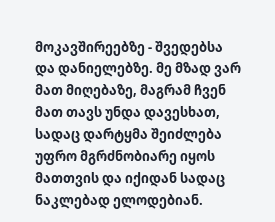მოკავშირეებზე - შვედებსა და დანიელებზე. მე მზად ვარ მათ მიღებაზე, მაგრამ ჩვენ მათ თავს უნდა დავესხათ,  სადაც დარტყმა შეიძლება უფრო მგრძნობიარე იყოს მათთვის და იქიდან სადაც ნაკლებად ელოდებიან.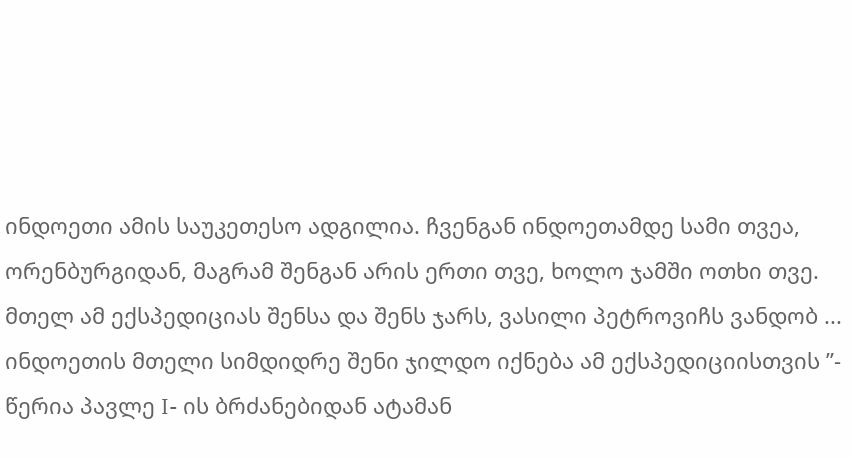ინდოეთი ამის საუკეთესო ადგილია. ჩვენგან ინდოეთამდე სამი თვეა, ორენბურგიდან, მაგრამ შენგან არის ერთი თვე, ხოლო ჯამში ოთხი თვე. მთელ ამ ექსპედიციას შენსა და შენს ჯარს, ვასილი პეტროვიჩს ვანდობ ... ინდოეთის მთელი სიმდიდრე შენი ჯილდო იქნება ამ ექსპედიციისთვის ”- წერია პავლე I- ის ბრძანებიდან ატამან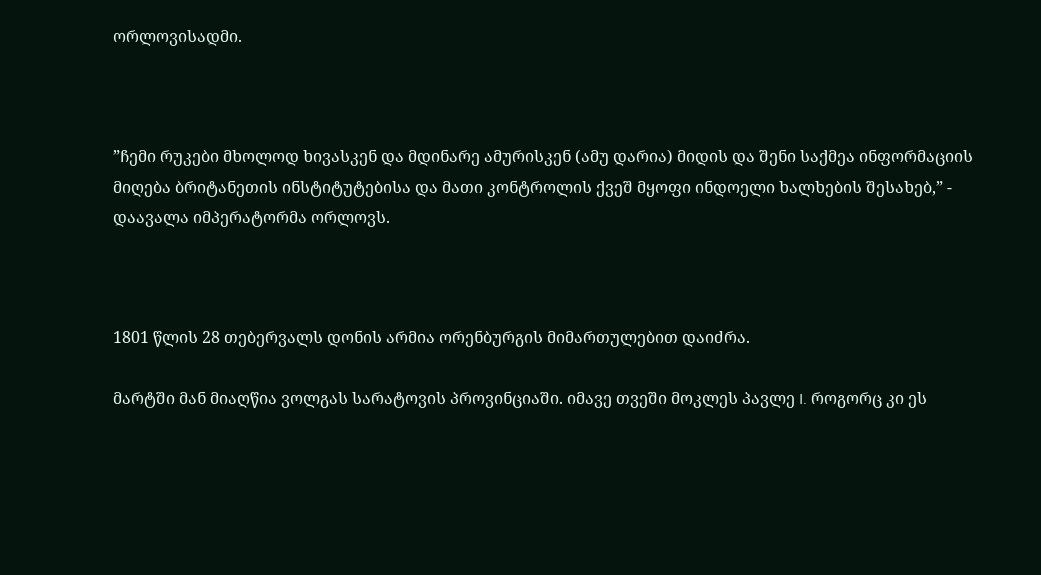ორლოვისადმი.



”ჩემი რუკები მხოლოდ ხივასკენ და მდინარე ამურისკენ (ამუ დარია) მიდის და შენი საქმეა ინფორმაციის მიღება ბრიტანეთის ინსტიტუტებისა და მათი კონტროლის ქვეშ მყოფი ინდოელი ხალხების შესახებ,” - დაავალა იმპერატორმა ორლოვს.



1801 წლის 28 თებერვალს დონის არმია ორენბურგის მიმართულებით დაიძრა.

მარტში მან მიაღწია ვოლგას სარატოვის პროვინციაში. იმავე თვეში მოკლეს პავლე I. როგორც კი ეს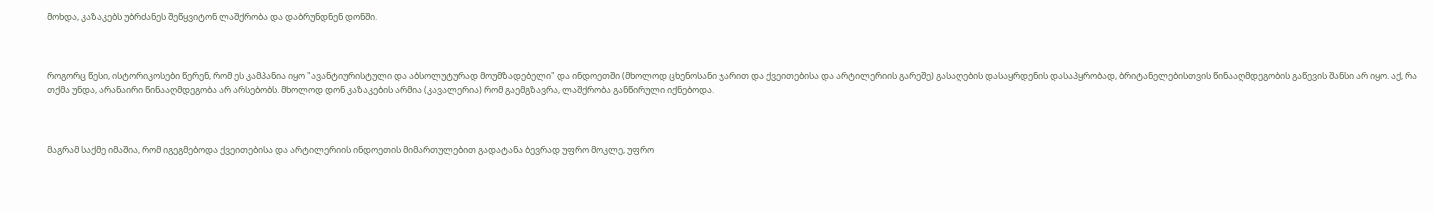მოხდა, კაზაკებს უბრძანეს შეწყვიტონ ლაშქრობა და დაბრუნდნენ დონში.



როგორც წესი, ისტორიკოსები წერენ, რომ ეს კამპანია იყო "ავანტიურისტული და აბსოლუტურად მოუმზადებელი" და ინდოეთში (მხოლოდ ცხენოსანი ჯარით და ქვეითებისა და არტილერიის გარეშე) გასაღების დასაყრდენის დასაპყრობად, ბრიტანელებისთვის წინააღმდეგობის გაწევის შანსი არ იყო. აქ, რა თქმა უნდა, არანაირი წინააღმდეგობა არ არსებობს. მხოლოდ დონ კაზაკების არმია (კავალერია) რომ გაემგზავრა, ლაშქრობა განწირული იქნებოდა.



მაგრამ საქმე იმაშია, რომ იგეგმებოდა ქვეითებისა და არტილერიის ინდოეთის მიმართულებით გადატანა ბევრად უფრო მოკლე, უფრო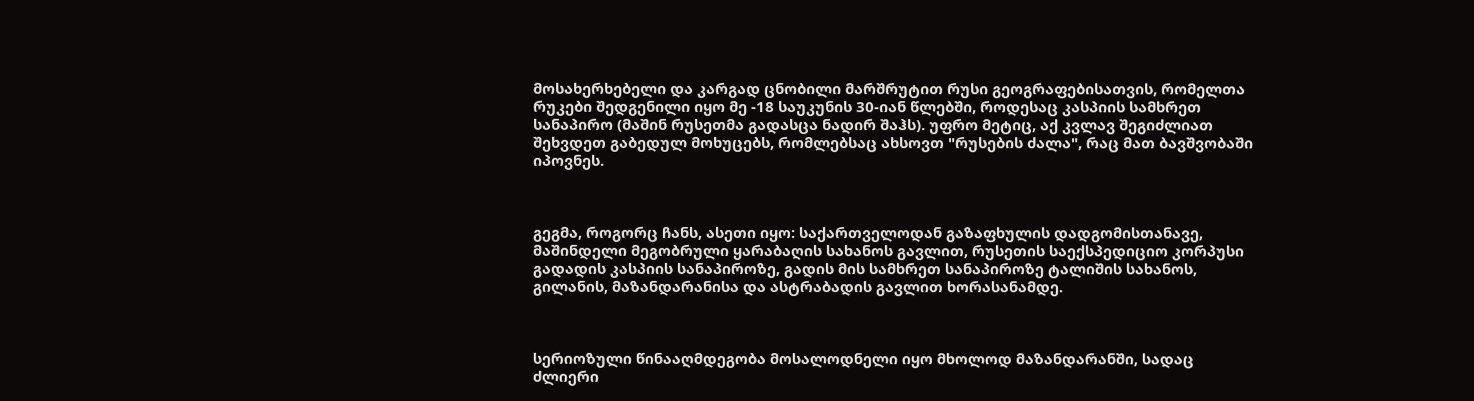მოსახერხებელი და კარგად ცნობილი მარშრუტით რუსი გეოგრაფებისათვის, რომელთა რუკები შედგენილი იყო მე -18 საუკუნის 30-იან წლებში, როდესაც კასპიის სამხრეთ სანაპირო (მაშინ რუსეთმა გადასცა ნადირ შაჰს). უფრო მეტიც, აქ კვლავ შეგიძლიათ შეხვდეთ გაბედულ მოხუცებს, რომლებსაც ახსოვთ "რუსების ძალა", რაც მათ ბავშვობაში იპოვნეს.



გეგმა, როგორც ჩანს, ასეთი იყო: საქართველოდან გაზაფხულის დადგომისთანავე, მაშინდელი მეგობრული ყარაბაღის სახანოს გავლით, რუსეთის საექსპედიციო კორპუსი გადადის კასპიის სანაპიროზე, გადის მის სამხრეთ სანაპიროზე ტალიშის სახანოს, გილანის, მაზანდარანისა და ასტრაბადის გავლით ხორასანამდე.



სერიოზული წინააღმდეგობა მოსალოდნელი იყო მხოლოდ მაზანდარანში, სადაც ძლიერი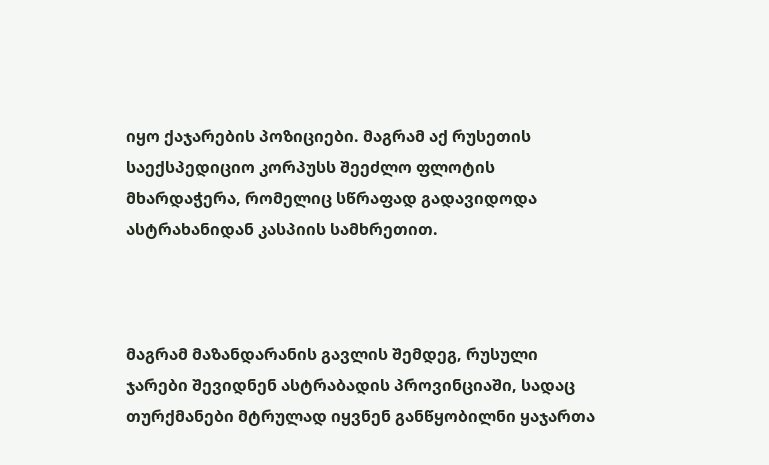იყო ქაჯარების პოზიციები. მაგრამ აქ რუსეთის საექსპედიციო კორპუსს შეეძლო ფლოტის მხარდაჭერა, რომელიც სწრაფად გადავიდოდა ასტრახანიდან კასპიის სამხრეთით.



მაგრამ მაზანდარანის გავლის შემდეგ, რუსული ჯარები შევიდნენ ასტრაბადის პროვინციაში, სადაც თურქმანები მტრულად იყვნენ განწყობილნი ყაჯართა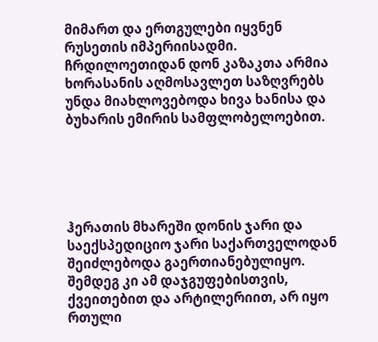მიმართ და ერთგულები იყვნენ რუსეთის იმპერიისადმი. ჩრდილოეთიდან დონ კაზაკთა არმია ხორასანის აღმოსავლეთ საზღვრებს უნდა მიახლოვებოდა ხივა ხანისა და ბუხარის ემირის სამფლობელოებით.





ჰერათის მხარეში დონის ჯარი და საექსპედიციო ჯარი საქართველოდან შეიძლებოდა გაერთიანებულიყო. შემდეგ კი ამ დაჯგუფებისთვის, ქვეითებით და არტილერიით, არ იყო რთული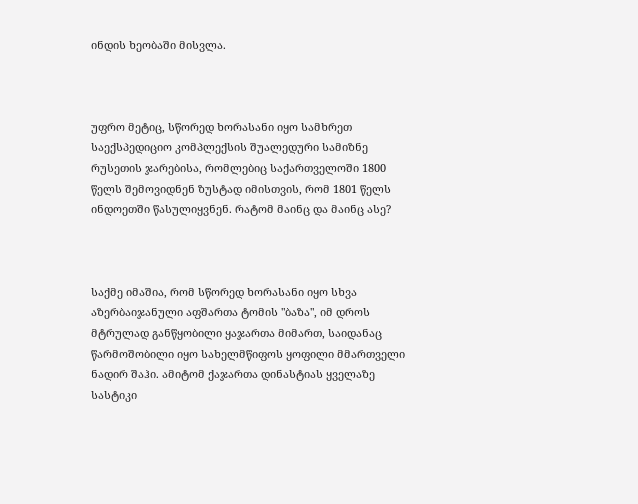ინდის ხეობაში მისვლა.



უფრო მეტიც, სწორედ ხორასანი იყო სამხრეთ საექსპედიციო კომპლექსის შუალედური სამიზნე  რუსეთის ჯარებისა, რომლებიც საქართველოში 1800 წელს შემოვიდნენ ზუსტად იმისთვის, რომ 1801 წელს ინდოეთში წასულიყვნენ. რატომ მაინც და მაინც ასე?



საქმე იმაშია, რომ სწორედ ხორასანი იყო სხვა აზერბაიჯანული აფშართა ტომის "ბაზა", იმ დროს მტრულად განწყობილი ყაჯართა მიმართ, საიდანაც წარმოშობილი იყო სახელმწიფოს ყოფილი მმართველი ნადირ შაჰი. ამიტომ ქაჯართა დინასტიას ყველაზე სასტიკი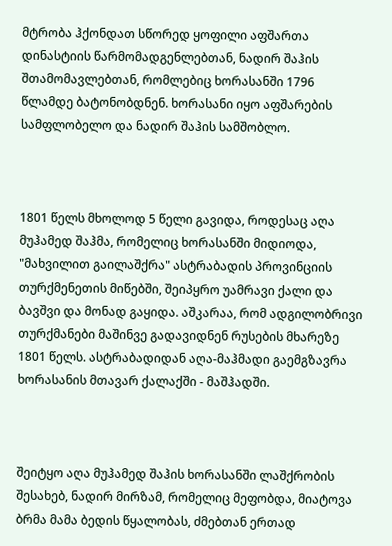მტრობა ჰქონდათ სწორედ ყოფილი აფშართა დინასტიის წარმომადგენლებთან, ნადირ შაჰის შთამომავლებთან, რომლებიც ხორასანში 1796 წლამდე ბატონობდნენ. ხორასანი იყო აფშარების სამფლობელო და ნადირ შაჰის სამშობლო.



1801 წელს მხოლოდ 5 წელი გავიდა, როდესაც აღა მუჰამედ შაჰმა, რომელიც ხორასანში მიდიოდა, "მახვილით გაილაშქრა" ასტრაბადის პროვინციის თურქმენეთის მიწებში, შეიპყრო უამრავი ქალი და ბავშვი და მონად გაყიდა. აშკარაა, რომ ადგილობრივი თურქმანები მაშინვე გადავიდნენ რუსების მხარეზე 1801 წელს. ასტრაბადიდან აღა-მაჰმადი გაემგზავრა ხორასანის მთავარ ქალაქში - მაშჰადში.



შეიტყო აღა მუჰამედ შაჰის ხორასანში ლაშქრობის შესახებ, ნადირ მირზამ, რომელიც მეფობდა, მიატოვა ბრმა მამა ბედის წყალობას, ძმებთან ერთად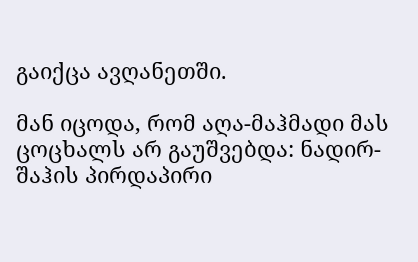გაიქცა ავღანეთში.

მან იცოდა, რომ აღა-მაჰმადი მას ცოცხალს არ გაუშვებდა: ნადირ-შაჰის პირდაპირი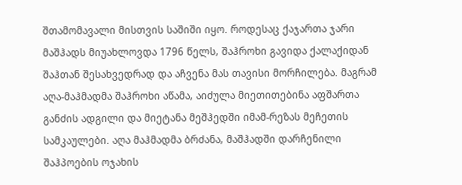შთამომავალი მისთვის საშიში იყო. როდესაც ქაჯართა ჯარი მაშჰადს მიუახლოვდა 1796 წელს, შაჰროხი გავიდა ქალაქიდან შაჰთან შესახვედრად და აჩვენა მას თავისი მორჩილება. მაგრამ აღა-მაჰმადმა შაჰროხი აწამა, აიძულა მიეთითებინა აფშართა განძის ადგილი და მიეტანა მეშჰედში იმამ-რეზას მეჩეთის სამკაულები. აღა მაჰმადმა ბრძანა, მაშჰადში დარჩენილი შაჰპოების ოჯახის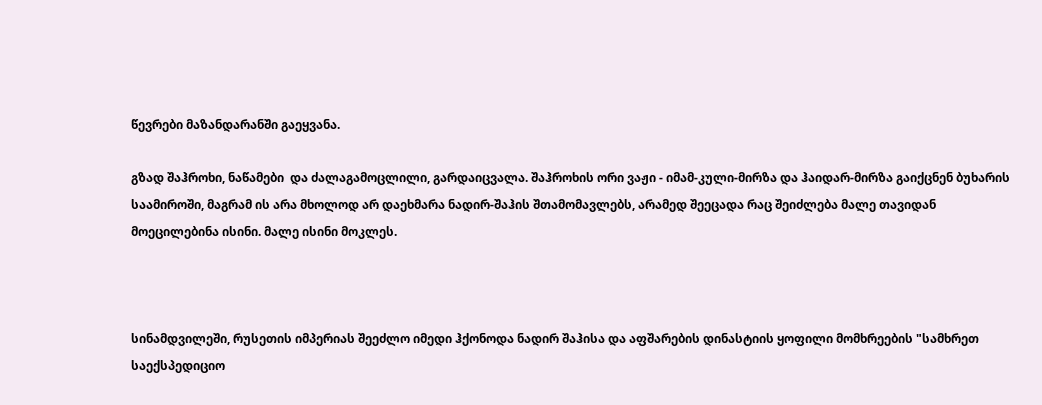წევრები მაზანდარანში გაეყვანა.

გზად შაჰროხი, ნაწამები  და ძალაგამოცლილი, გარდაიცვალა. შაჰროხის ორი ვაჟი - იმამ-კული-მირზა და ჰაიდარ-მირზა გაიქცნენ ბუხარის საამიროში, მაგრამ ის არა მხოლოდ არ დაეხმარა ნადირ-შაჰის შთამომავლებს, არამედ შეეცადა რაც შეიძლება მალე თავიდან მოეცილებინა ისინი. მალე ისინი მოკლეს.



სინამდვილეში, რუსეთის იმპერიას შეეძლო იმედი ჰქონოდა ნადირ შაჰისა და აფშარების დინასტიის ყოფილი მომხრეების "სამხრეთ საექსპედიციო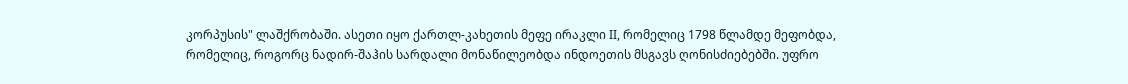კორპუსის" ლაშქრობაში. ასეთი იყო ქართლ-კახეთის მეფე ირაკლი II, რომელიც 1798 წლამდე მეფობდა, რომელიც, როგორც ნადირ-შაჰის სარდალი მონაწილეობდა ინდოეთის მსგავს ღონისძიებებში. უფრო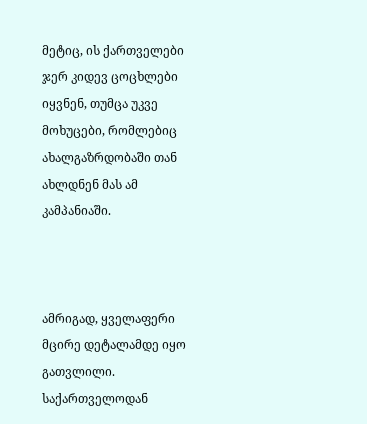მეტიც, ის ქართველები ჯერ კიდევ ცოცხლები იყვნენ, თუმცა უკვე მოხუცები, რომლებიც ახალგაზრდობაში თან ახლდნენ მას ამ კამპანიაში.



ამრიგად, ყველაფერი მცირე დეტალამდე იყო გათვლილი. საქართველოდან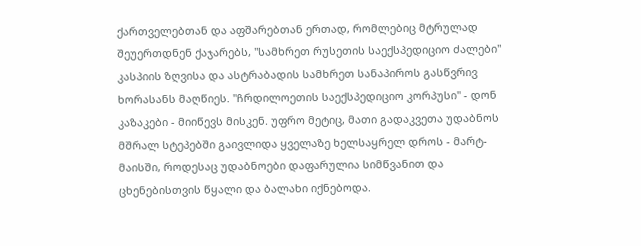ქართველებთან და აფშარებთან ერთად, რომლებიც მტრულად შეუერთდნენ ქაჯარებს, "სამხრეთ რუსეთის საექსპედიციო ძალები" კასპიის ზღვისა და ასტრაბადის სამხრეთ სანაპიროს გასწვრივ ხორასანს მაღწიეს. "ჩრდილოეთის საექსპედიციო კორპუსი" - დონ კაზაკები - მიიწევს მისკენ. უფრო მეტიც, მათი გადაკვეთა უდაბნოს მშრალ სტეპებში გაივლიდა ყველაზე ხელსაყრელ დროს - მარტ-მაისში, როდესაც უდაბნოები დაფარულია სიმწვანით და ცხენებისთვის წყალი და ბალახი იქნებოდა.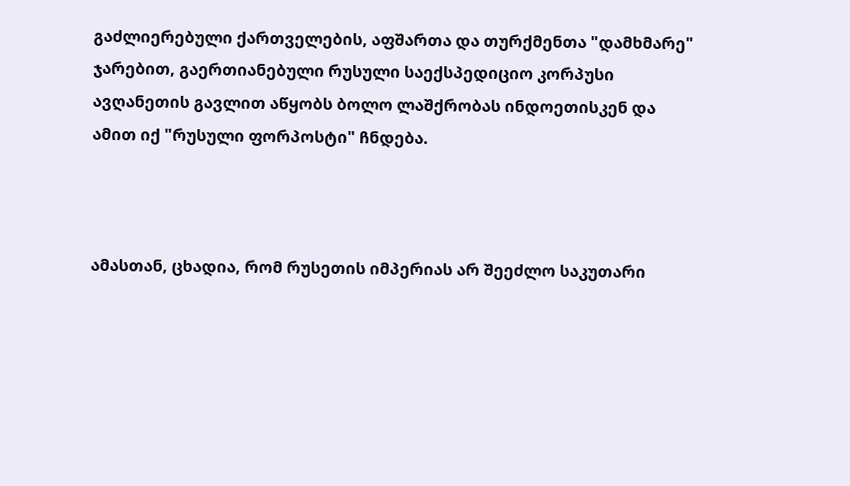გაძლიერებული ქართველების, აფშართა და თურქმენთა "დამხმარე" ჯარებით, გაერთიანებული რუსული საექსპედიციო კორპუსი ავღანეთის გავლით აწყობს ბოლო ლაშქრობას ინდოეთისკენ და ამით იქ "რუსული ფორპოსტი" ჩნდება.



ამასთან, ცხადია, რომ რუსეთის იმპერიას არ შეეძლო საკუთარი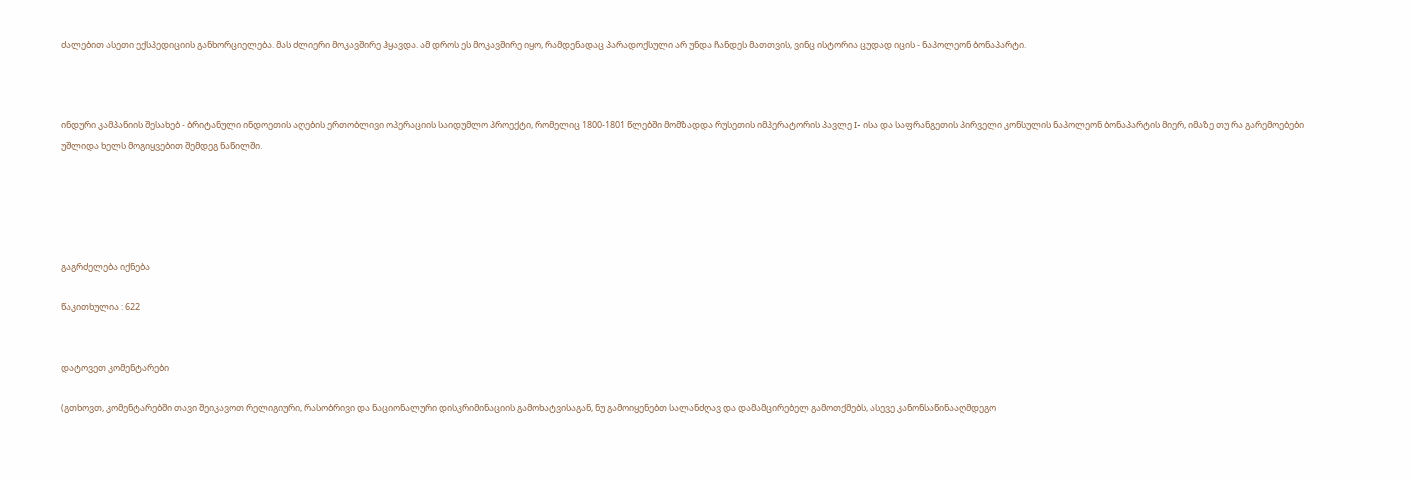ძალებით ასეთი ექსპედიციის განხორციელება. მას ძლიერი მოკავშირე ჰყავდა. ამ დროს ეს მოკავშირე იყო, რამდენადაც პარადოქსული არ უნდა ჩანდეს მათთვის, ვინც ისტორია ცუდად იცის - ნაპოლეონ ბონაპარტი.



ინდური კამპანიის შესახებ - ბრიტანული ინდოეთის აღების ერთობლივი ოპერაციის საიდუმლო პროექტი, რომელიც 1800-1801 წლებში მომზადდა რუსეთის იმპერატორის პავლე I- ისა და საფრანგეთის პირველი კონსულის ნაპოლეონ ბონაპარტის მიერ, იმაზე თუ რა გარემოებები უშლიდა ხელს მოგიყვებით შემდეგ ნაწილში.





გაგრძელება იქნება

წაკითხულია : 622


დატოვეთ კომენტარები

(გთხოვთ, კომენტარებში თავი შეიკავოთ რელიგიური, რასობრივი და ნაციონალური დისკრიმინაციის გამოხატვისაგან, ნუ გამოიყენებთ სალანძღავ და დამამცირებელ გამოთქმებს, ასევე კანონსაწინააღმდეგო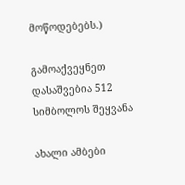მოწოდებებს.)

გამოაქვეყნეთ
დასაშვებია 512 სიმბოლოს შეყვანა

ახალი ამბები